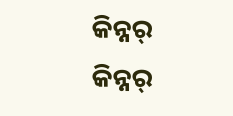କିନ୍ନର୍
କିନ୍ନର୍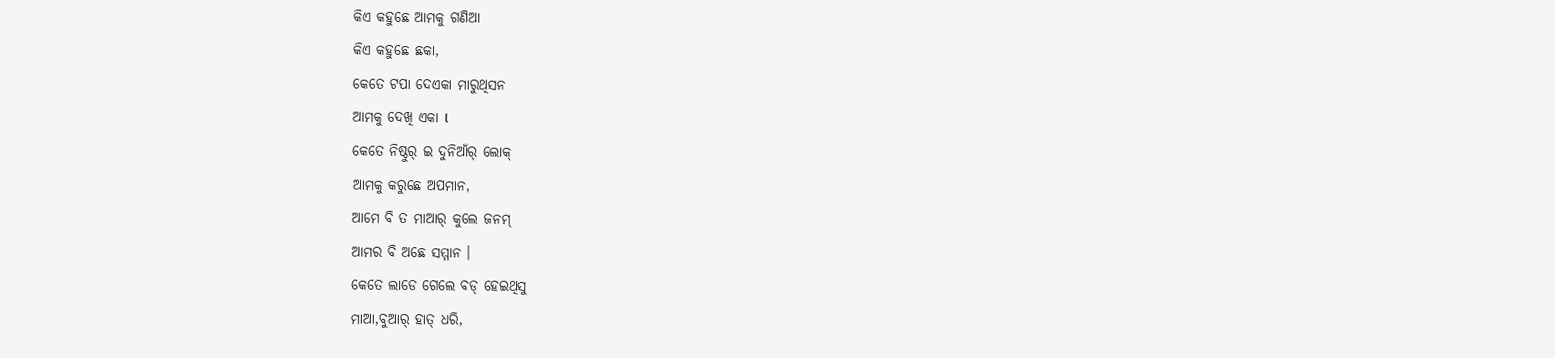କିଏ କହୁଛେ ଆମକୁ ଗଣିଆ
କିଏ କହୁଛେ ଛକା,
କେତେ ଟପା ଦେଏକା ମାରୁଥିସନ
ଆମକୁ ଦେଖି ଏକା l
କେତେ ନିଷ୍ଠୁର୍ ଇ ଦୁନିଆଁର୍ ଲୋକ୍
ଆମକୁ କରୁଛେ ଅପମାନ,
ଆମେ ବି ତ ମାଆର୍ କୁଲେ ଜନମ୍
ଆମର ବି ଅଛେ ସମ୍ମାନ ।
କେତେ ଲାଡେ ଗେଲେ ବଡ୍ ହେଇଥିସୁ
ମାଆ,ବୁଆର୍ ହାତ୍ ଧରି,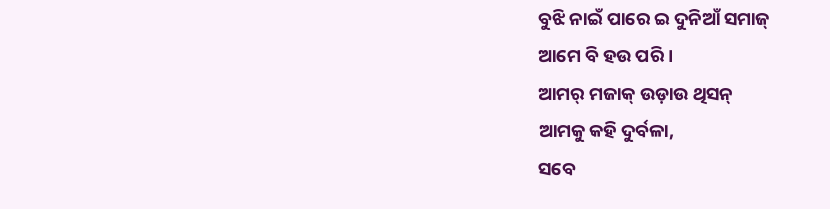ବୁଝି ନାଇଁ ପାରେ ଇ ଦୁନିଆଁ ସମାଜ୍
ଆମେ ବି ହଉ ପରି ।
ଆମର୍ ମଜାକ୍ ଉଡ଼ାଉ ଥିସନ୍
ଆମକୁ କହି ଦୁର୍ବଳା,
ସବେ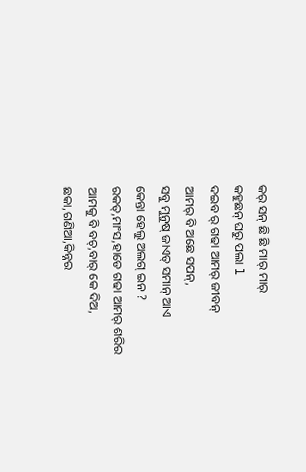କର୍ ସନ୍ ଛି ଛି ମାର୍ ମାର୍
କହୁଛନ୍ ଘରୁ ପଲା l
ଦଇବ ର୍ ଗଢା ଆମର୍ ଜୀବନ୍
ଆମର୍ ବି ଅଛେ ସପନ୍,
ସବୁ ମୁନୁଷ୍ ଜାଏତ୍ ସମାନ୍ ଆଏ
କେନ୍ତା ହେଲୁ ଅଲଗ୍ ଇନ ?
ରକତ୍,ମାଂସ,ହାଡେ ଗଢା ଆମର୍ ଶରିର
ଆମକୁ ବି ବଚ୍,ବାର୍ କେ ଦିଅ,
ଛକା,ଗଣିଆ,କିନ୍ନର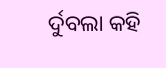ର୍ଦୁବଲା କହି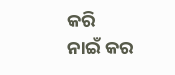କରି
ନାଇଁ କର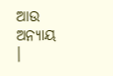ଆଉ ଅନ୍ୟାୟ ।